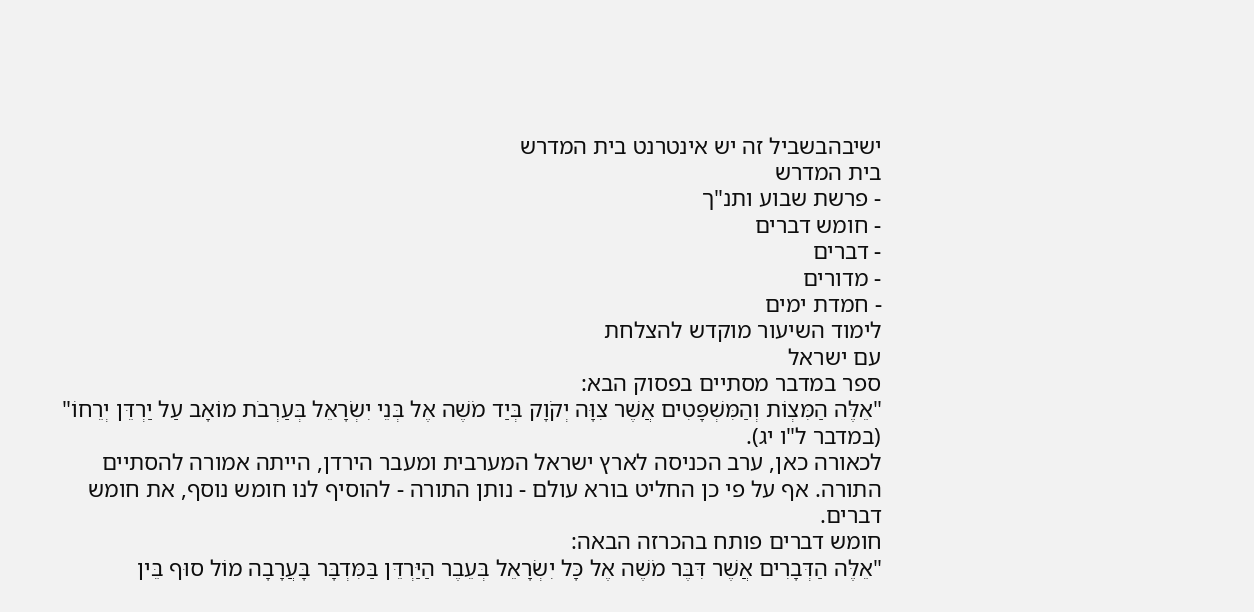ישיבהבשביל זה יש אינטרנט בית המדרש
בית המדרש
- פרשת שבוע ותנ"ך
- חומש דברים
- דברים
- מדורים
- חמדת ימים
לימוד השיעור מוקדש להצלחת
עם ישראל
ספר במדבר מסתיים בפסוק הבא:
"אֵלֶּה הַמִּצְוֹת וְהַמִּשְׁפָּטִים אֲשֶׁר צִוָּה יְקֹוָק בְּיַד מֹשֶׁה אֶל בְּנֵי יִשְׂרָאֵל בְּעַרְבֹת מוֹאָב עַל יַרְדֵּן יְרֵחוֹ" (במדבר ל"ו יג).
לכאורה כאן, ערב הכניסה לארץ ישראל המערבית ומעבר הירדן, הייתה אמורה להסתיים התורה. אף על פי כן החליט בורא עולם - נותן התורה - להוסיף לנו חומש נוסף, את חומש דברים.
חומש דברים פותח בהכרזה הבאה:
"אֵלֶּה הַדְּבָרִים אֲשֶׁר דִּבֶּר מֹשֶׁה אֶל כָּל יִשְׂרָאֵל בְּעֵבֶר הַיַּרְדֵּן בַּמִּדְבָּר בָּעֲרָבָה מוֹל סוּף בֵּין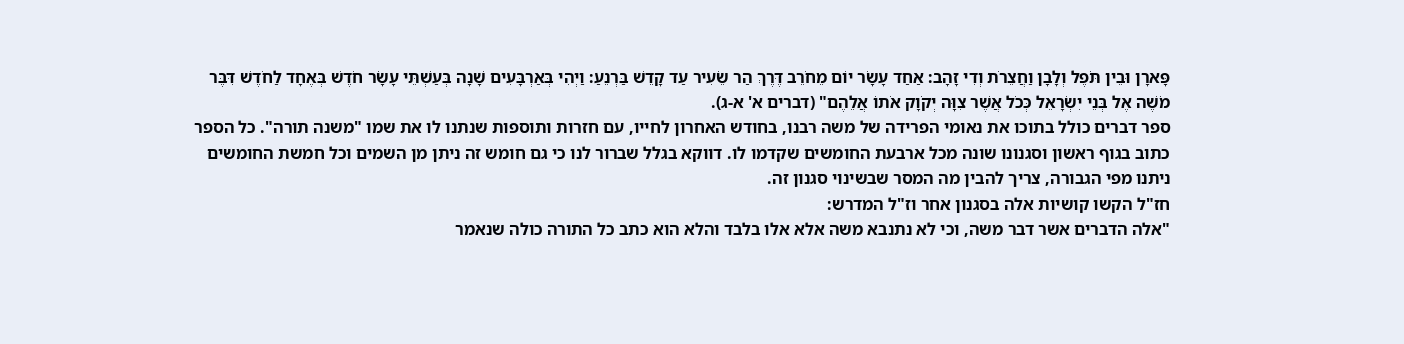פָּארָן וּבֵין תֹּפֶל וְלָבָן וַחֲצֵרֹת וְדִי זָהָב: אַחַד עָשָׂר יוֹם מֵחֹרֵב דֶּרֶךְ הַר שֵׂעִיר עַד קָדֵשׁ בַּרְנֵעַ: וַיְהִי בְּאַרְבָּעִים שָׁנָה בְּעַשְׁתֵּי עָשָׂר חֹדֶשׁ בְּאֶחָד לַחֹדֶשׁ דִּבֶּר מֹשֶׁה אֶל בְּנֵי יִשְׂרָאֵל כְּכֹל אֲשֶׁר צִוָּה יְקֹוָק אֹתוֹ אֲלֵהֶם" (דברים א' א-ג).
ספר דברים כולל בתוכו את נאומי הפרידה של משה רבנו, בחודש האחרון לחייו, עם חזרות ותוספות שנתנו לו את שמו "משנה תורה". כל הספר כתוב בגוף ראשון וסגנונו שונה מכל ארבעת החומשים שקדמו לו. דווקא בגלל שברור לנו כי גם חומש זה ניתן מן השמים וכל חמשת החומשים ניתנו מפי הגבורה, צריך להבין מה המסר שבשינוי סגנון זה.
חז"ל הקשו קושיות אלה בסגנון אחר וז"ל המדרש:
"אלה הדברים אשר דבר משה, וכי לא נתנבא משה אלא אלו בלבד והלא הוא כתב כל התורה כולה שנאמר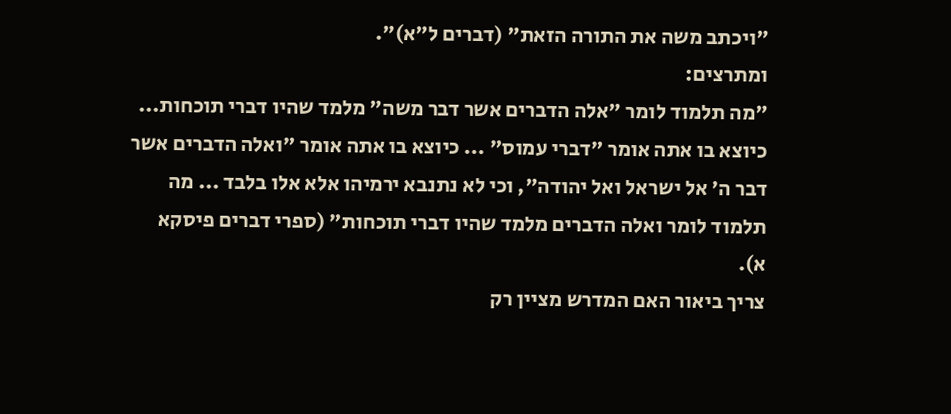"ויכתב משה את התורה הזאת" (דברים ל"א)".
ומתרצים:
"מה תלמוד לומר "אלה הדברים אשר דבר משה" מלמד שהיו דברי תוכחות... כיוצא בו אתה אומר "דברי עמוס" ... כיוצא בו אתה אומר "ואלה הדברים אשר דבר ה' אל ישראל ואל יהודה", וכי לא נתנבא ירמיהו אלא אלו בלבד ... מה תלמוד לומר ואלה הדברים מלמד שהיו דברי תוכחות" (ספרי דברים פיסקא א).
צריך ביאור האם המדרש מציין רק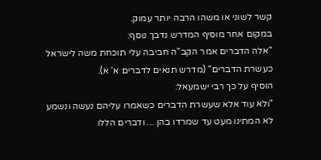קשר לשוני או משהו הרבה יותר עמוק.
במקום אחר מוסיף המדרש נדבך נוסף:
"אלה הדברים אמר הקב"ה חביבה עלי תוכחת משה לישראל כעשרת הדברים" (מדרש תנאים לדברים א' א).
הוסיף על כך רבי ישמעאל:
"ולא עוד אלא שעשרת הדברים כשאמרו עליהם נעשה ונשמע לא המתינו מעט עד שמרדו בהן ... ודברים הללו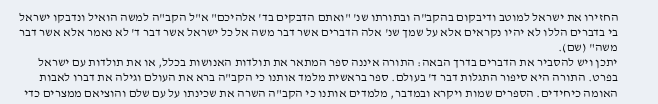החזירו את ישראל למוטב ודיבקום בהקב"ה ובתורתו שנ' "ואתם הדבקים בד' אלהיכם" א"ל הקב"ה למשה הואיל ונדבקו ישראל בי בדברים הללו לא יהיו נקראים אלא על שמך שנ' אלה הדברים אשר דבר משה אל כל ישראל אשר דבר ד' לא נאמר אלא אשר דבר משה" (שם).
יתכן ויש להסביר את הדברים בדרך הבאה: התורה איננה ספר המתאר את תולדות האנושות בכלל, או את תולדות עם ישראל בפרט. התורה היא סיפור התגלות דבר ד' בעולם. ספר בראשית מלמד אותנו כי הקב"ה ברא את העולם וגילה את דברו לאבות האומה כיחידים. הספרים שמות ויקרא ובמדבר, מלמדים אותנו כי הקב"ה השרה את שכינתו על עם שלם והוציאם ממצרים כדי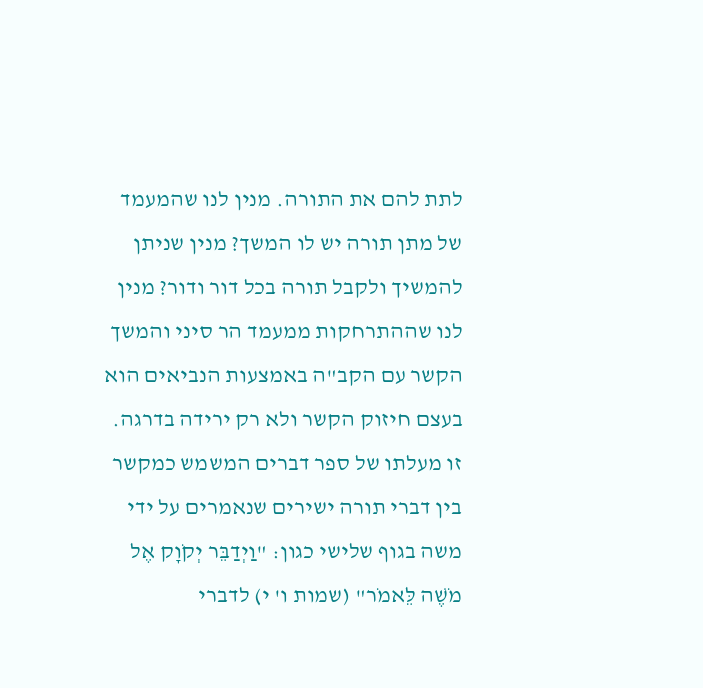לתת להם את התורה. מנין לנו שהמעמד של מתן תורה יש לו המשך? מנין שניתן להמשיך ולקבל תורה בכל דור ודור? מנין לנו שההתרחקות ממעמד הר סיני והמשך הקשר עם הקב"ה באמצעות הנביאים הוא בעצם חיזוק הקשר ולא רק ירידה בדרגה. זו מעלתו של ספר דברים המשמש כמקשר בין דברי תורה ישירים שנאמרים על ידי משה בגוף שלישי כגון: "וַיְדַבֵּר יְקֹוָק אֶל מֹשֶׁה לֵּאמֹר" (שמות ו' י) לדברי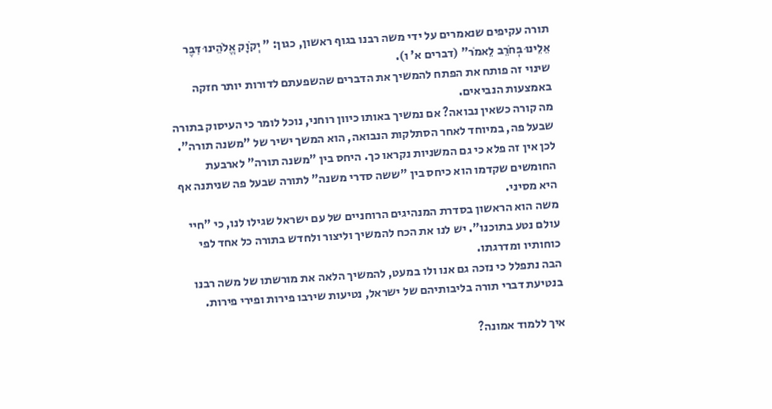תורה עקיפים שנאמרים על ידי משה רבנו בגוף ראשון, כגון: " יְקֹוָק אֱלֹהֵינוּ דִּבֶּר אֵלֵינוּ בְּחֹרֵב לֵאמֹר" (דברים א' ו).
שינוי זה פותח את הפתח להמשיך את הדברים שהשפעתם לדורות יותר חזקה באמצעות הנביאים.
מה קורה כשאין נבואה? אם נמשיך באותו כיוון רוחני, נוכל לומר כי העיסוק בתורה שבעל פה, במיוחד לאחר הסתלקות הנבואה, הוא המשך ישיר של "משנה תורה". לכן אין זה פלא כי גם המשניות נקראו כך. היחס בין "משנה תורה" לארבעת החומשים שקדמו הוא כיחס בין "ששה סדרי משנה" לתורה שבעל פה שניתנה אף היא מסיני.
משה הוא הראשון בסדרת המנהיגים הרוחניים של עם ישראל שגילו לנו, כי "חיי עולם נטע בתוכנו". יש לנו את הכח להמשיך וליצור ולחדש בתורה כל אחד לפי כוחותיו ומדרגתו.
הבה נתפלל כי נזכה גם אנו ולו במעט, להמשיך הלאה את מורשתו של משה רבנו
בנטיעת דברי תורה בליבותיהם של ישראל, נטיעות שירבו פירות ופירי פירות.

איך ללמוד אמונה?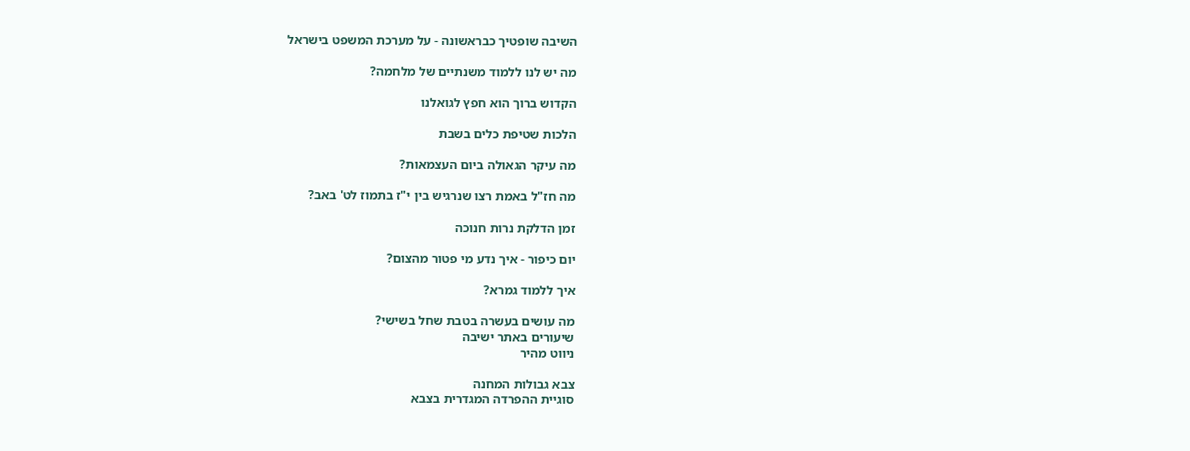השיבה שופטיך כבראשונה - על מערכת המשפט בישראל

מה יש לנו ללמוד משנתיים של מלחמה?

הקדוש ברוך הוא חפץ לגואלנו

הלכות שטיפת כלים בשבת

מה עיקר הגאולה ביום העצמאות?

מה חז"ל באמת רצו שנרגיש בין י"ז בתמוז לט' באב?

זמן הדלקת נרות חנוכה

יום כיפור - איך נדע מי פטור מהצום?

איך ללמוד גמרא?

מה עושים בעשרה בטבת שחל בשישי?
שיעורים באתר ישיבה
ניווט מהיר

צבא גבולות המחנה
סוגיית ההפרדה המגדרית בצבא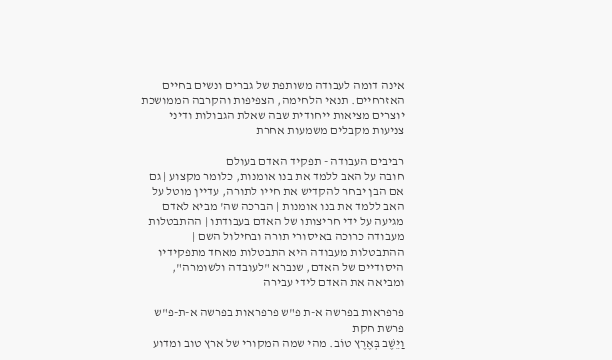אינה דומה לעבודה משותפת של גברים ונשים בחיים האזרחיים. תנאי הלחימה, הצפיפות והקרבה הממושכת יוצרים מציאות ייחודית שבה שאלת הגבולות ודיני צניעות מקבלים משמעות אחרת

רביבים העבודה - תפקיד האדם בעולם
חובה על האב ללמד את בנו אומנות, כלומר מקצוע | גם אם הבן יבחר להקדיש את חייו לתורה, עדיין מוטל על האב ללמד את בנו אומנות | הברכה שה' מביא לאדם מגיעה על ידי חריצותו של האדם בעבודתו | ההתבטלות מעבודה כרוכה באיסורי תורה ובחילול השם | ההתבטלות מעבודה היא התבטלות מאחד מתפקידיו היסודיים של האדם, שנברא "לעובדה ולשומרה", ומביאה את האדם לידי עבירה

פרפראות בפרשה א-ת פ"ש פרפראות בפרשה א-ת-פ"ש פרשת חקת
וַיֵּשֶׁב בְּאֶרֶץ טוֹב. מהי שמה המקורי של ארץ טוב ומדוע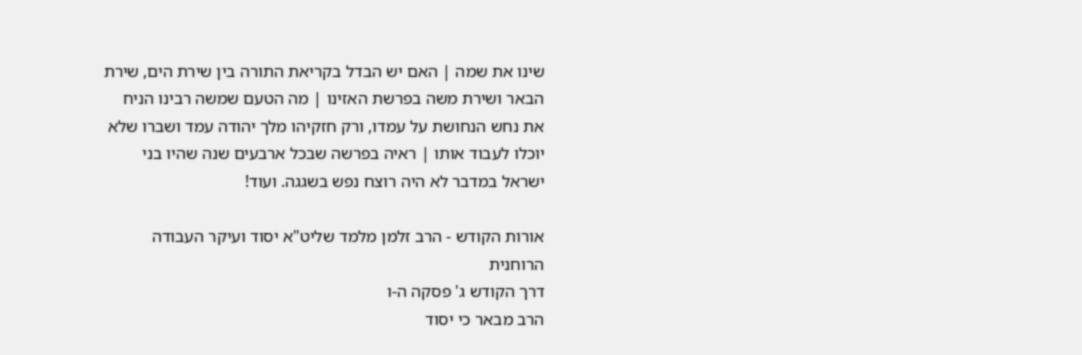שינו את שמה | האם יש הבדל בקריאת התורה בין שירת הים, שירת הבאר ושירת משה בפרשת האזינו | מה הטעם שמשה רבינו הניח את נחש הנחושת על עמדו, ורק חזקיהו מלך יהודה עמד ושברו שלא יוכלו לעבוד אותו | ראיה בפרשה שבכל ארבעים שנה שהיו בני ישראל במדבר לא היה רוצח נפש בשגגה. ועוד!

אורות הקודש - הרב זלמן מלמד שליט"א יסוד ועיקר העבודה הרוחנית
דרך הקודש ג' פסקה ה-ו
הרב מבאר כי יסוד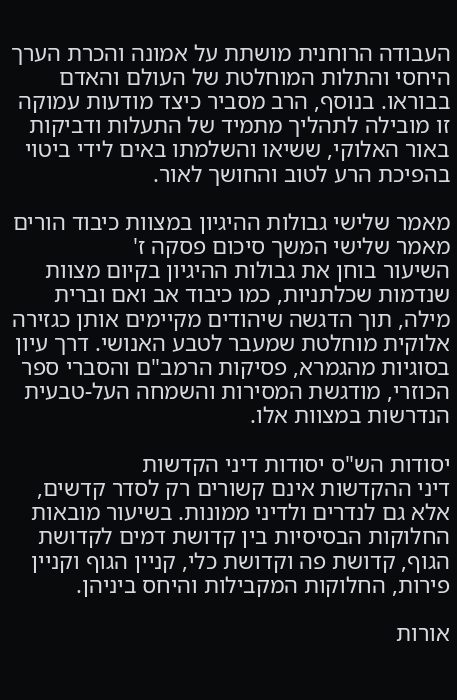העבודה הרוחנית מושתת על אמונה והכרת הערך היחסי והתלות המוחלטת של העולם והאדם בבוראו. בנוסף, הרב מסביר כיצד מודעות עמוקה זו מובילה לתהליך מתמיד של התעלות ודביקות באור האלוקי, ששיאו והשלמתו באים לידי ביטוי בהפיכת הרע לטוב והחושך לאור.

מאמר שלישי גבולות ההיגיון במצוות כיבוד הורים
מאמר שלישי המשך סיכום פסקה ז'
השיעור בוחן את גבולות ההיגיון בקיום מצוות שנדמות שכלתניות, כמו כיבוד אב ואם וברית מילה, תוך הדגשה שיהודים מקיימים אותן כגזירה אלוקית מוחלטת שמעבר לטבע האנושי. דרך עיון בסוגיות מהגמרא, פסיקות הרמב"ם והסברי ספר הכוזרי, מודגשת המסירות והשמחה העל-טבעית הנדרשות במצוות אלו.

יסודות הש"ס יסודות דיני הקדשות
דיני ההקדשות אינם קשורים רק לסדר קדשים, אלא גם לנדרים ולדיני ממונות. בשיעור מובאות החלוקות הבסיסיות בין קדושת דמים לקדושת הגוף, קדושת פה וקדושת כלי, קניין הגוף וקניין פירות, החלוקות המקבילות והיחס ביניהן.

אורות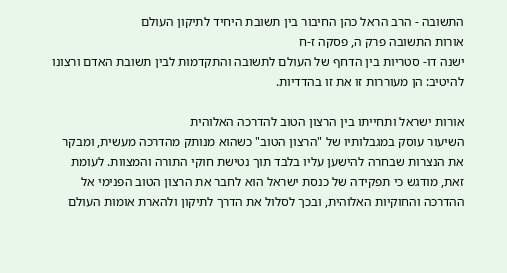התשובה - הרב הראל כהן החיבור בין תשובת היחיד לתיקון העולם
אורות התשובה פרק ה, פסקה ז-ח
ישנה דו- סטריות בין הדחף של העולם לתשובה והתקדמות לבין תשובת האדם ורצונו להיטיב: הן מעוררות זו את זו בהדדיות.

אורות ישראל ותחייתו בין הרצון הטוב להדרכה האלוהית
השיעור עוסק במגבלותיו של "הרצון הטוב" כשהוא מנותק מהדרכה מעשית, ומבקר את הנצרות שבחרה להישען עליו בלבד תוך נטישת חוקי התורה והמצוות. לעומת זאת, מודגש כי תפקידה של כנסת ישראל הוא לחבר את הרצון הטוב הפנימי אל ההדרכה והחוקיות האלוהית, ובכך לסלול את הדרך לתיקון ולהארת אומות העולם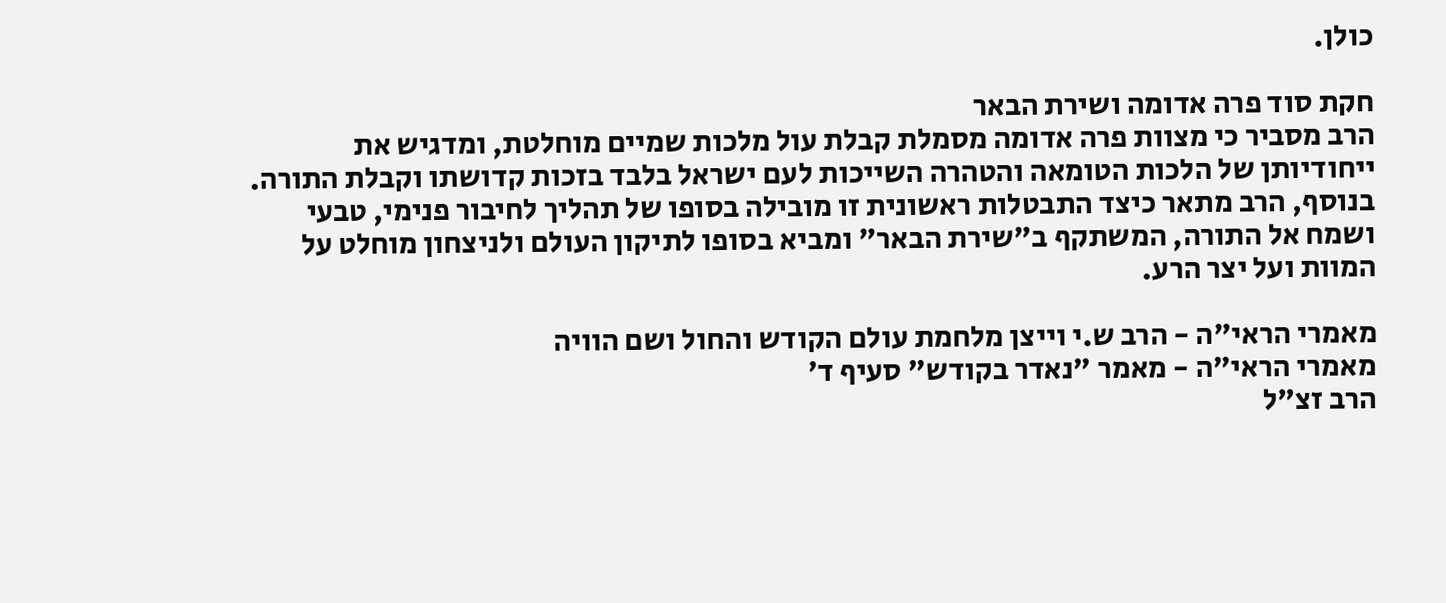כולן.

חקת סוד פרה אדומה ושירת הבאר
הרב מסביר כי מצוות פרה אדומה מסמלת קבלת עול מלכות שמיים מוחלטת, ומדגיש את ייחודיותן של הלכות הטומאה והטהרה השייכות לעם ישראל בלבד בזכות קדושתו וקבלת התורה. בנוסף, הרב מתאר כיצד התבטלות ראשונית זו מובילה בסופו של תהליך לחיבור פנימי, טבעי ושמח אל התורה, המשתקף ב"שירת הבאר" ומביא בסופו לתיקון העולם ולניצחון מוחלט על המוות ועל יצר הרע.

מאמרי הראי"ה - הרב ש.י וייצן מלחמת עולם הקודש והחול ושם הוויה
מאמרי הראי"ה - מאמר "נאדר בקודש" סעיף ד'
הרב זצ"ל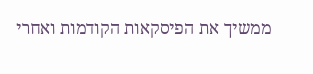ממשיך את הפיסקאות הקודמות ואחרי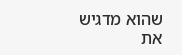שהוא מדגיש את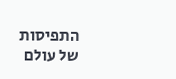התפיסות של עולם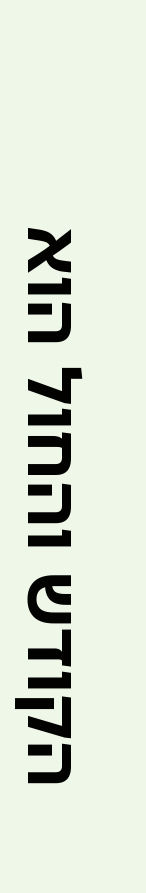הקודש והחול הוא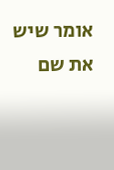אומר שיש את שם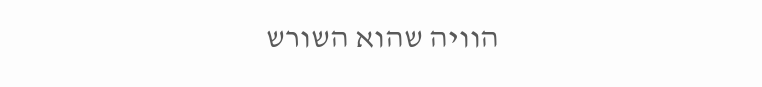הוויה שהוא השורש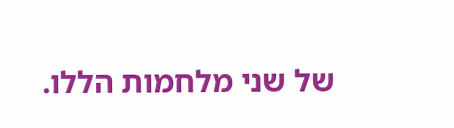של שני מלחמות הללו.